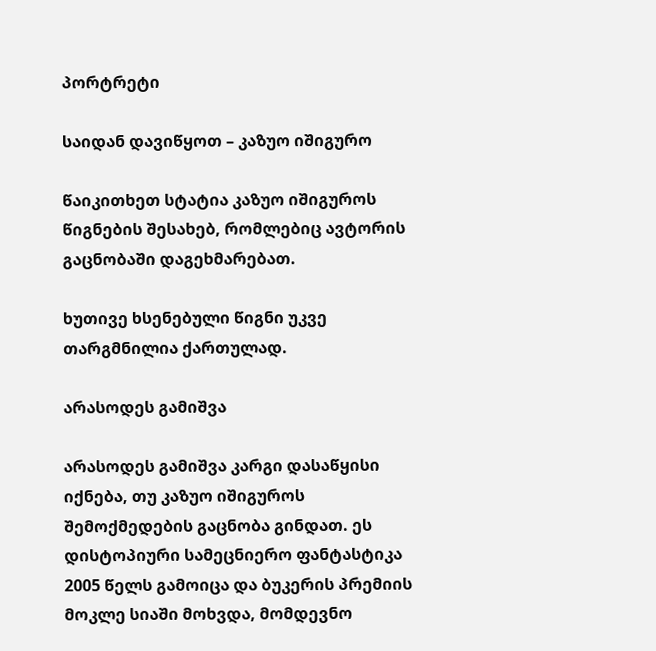პორტრეტი

საიდან დავიწყოთ – კაზუო იშიგურო

წაიკითხეთ სტატია კაზუო იშიგუროს წიგნების შესახებ, რომლებიც ავტორის გაცნობაში დაგეხმარებათ.

ხუთივე ხსენებული წიგნი უკვე თარგმნილია ქართულად.

არასოდეს გამიშვა

არასოდეს გამიშვა კარგი დასაწყისი იქნება, თუ კაზუო იშიგუროს შემოქმედების გაცნობა გინდათ. ეს დისტოპიური სამეცნიერო ფანტასტიკა 2005 წელს გამოიცა და ბუკერის პრემიის მოკლე სიაში მოხვდა, მომდევნო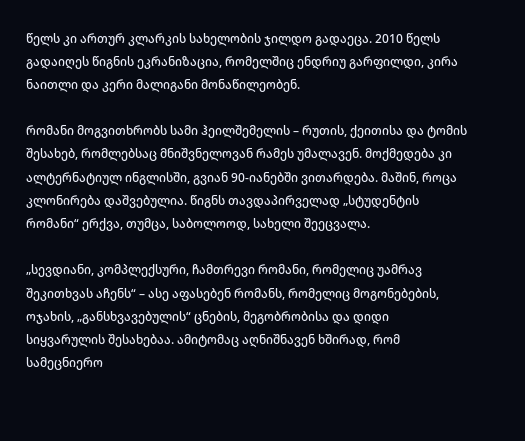წელს კი ართურ კლარკის სახელობის ჯილდო გადაეცა. 2010 წელს გადაიღეს წიგნის ეკრანიზაცია, რომელშიც ენდრიუ გარფილდი, კირა ნაითლი და კერი მალიგანი მონაწილეობენ.

რომანი მოგვითხრობს სამი ჰეილშემელის – რუთის, ქეითისა და ტომის შესახებ, რომლებსაც მნიშვნელოვან რამეს უმალავენ. მოქმედება კი ალტერნატიულ ინგლისში, გვიან 90-იანებში ვითარდება. მაშინ, როცა კლონირება დაშვებულია. წიგნს თავდაპირველად „სტუდენტის რომანი“ ერქვა, თუმცა, საბოლოოდ, სახელი შეეცვალა.

„სევდიანი, კომპლექსური, ჩამთრევი რომანი, რომელიც უამრავ შეკითხვას აჩენს“ – ასე აფასებენ რომანს, რომელიც მოგონებების, ოჯახის, „განსხვავებულის“ ცნების, მეგობრობისა და დიდი სიყვარულის შესახებაა. ამიტომაც აღნიშნავენ ხშირად, რომ სამეცნიერო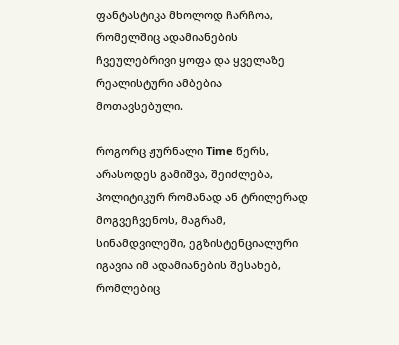ფანტასტიკა მხოლოდ ჩარჩოა, რომელშიც ადამიანების ჩვეულებრივი ყოფა და ყველაზე რეალისტური ამბებია მოთავსებული.

როგორც ჟურნალი Time წერს, არასოდეს გამიშვა, შეიძლება, პოლიტიკურ რომანად ან ტრილერად მოგვეჩვენოს, მაგრამ, სინამდვილეში, ეგზისტენციალური იგავია იმ ადამიანების შესახებ, რომლებიც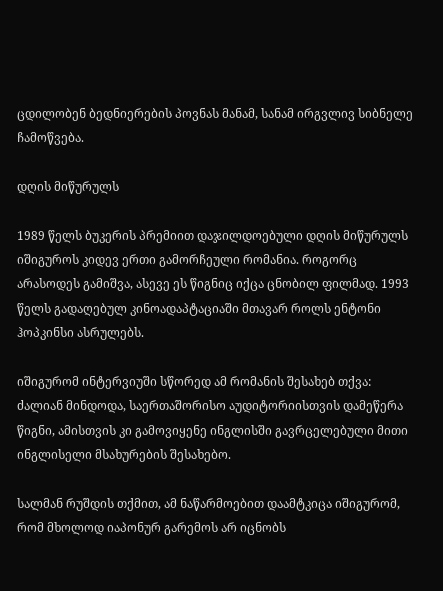ცდილობენ ბედნიერების პოვნას მანამ, სანამ ირგვლივ სიბნელე ჩამოწვება.

დღის მიწურულს

1989 წელს ბუკერის პრემიით დაჯილდოებული დღის მიწურულს იშიგუროს კიდევ ერთი გამორჩეული რომანია. როგორც არასოდეს გამიშვა, ასევე ეს წიგნიც იქცა ცნობილ ფილმად. 1993 წელს გადაღებულ კინოადაპტაციაში მთავარ როლს ენტონი ჰოპკინსი ასრულებს.

იშიგურომ ინტერვიუში სწორედ ამ რომანის შესახებ თქვა: ძალიან მინდოდა, საერთაშორისო აუდიტორიისთვის დამეწერა წიგნი, ამისთვის კი გამოვიყენე ინგლისში გავრცელებული მითი ინგლისელი მსახურების შესახებო.

სალმან რუშდის თქმით, ამ ნაწარმოებით დაამტკიცა იშიგურომ, რომ მხოლოდ იაპონურ გარემოს არ იცნობს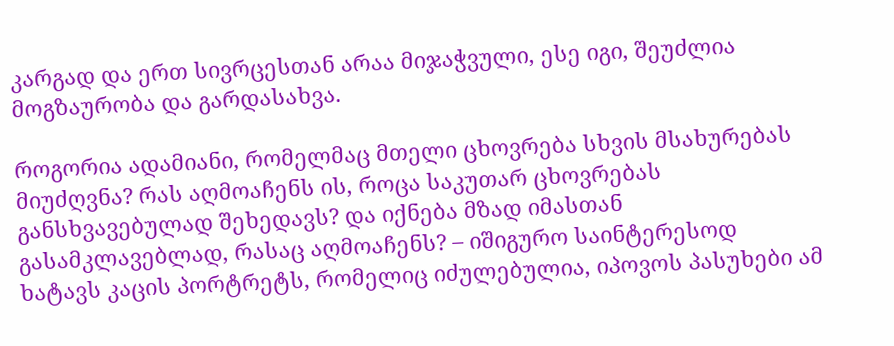კარგად და ერთ სივრცესთან არაა მიჯაჭვული, ესე იგი, შეუძლია მოგზაურობა და გარდასახვა.

როგორია ადამიანი, რომელმაც მთელი ცხოვრება სხვის მსახურებას მიუძღვნა? რას აღმოაჩენს ის, როცა საკუთარ ცხოვრებას განსხვავებულად შეხედავს? და იქნება მზად იმასთან გასამკლავებლად, რასაც აღმოაჩენს? – იშიგურო საინტერესოდ ხატავს კაცის პორტრეტს, რომელიც იძულებულია, იპოვოს პასუხები ამ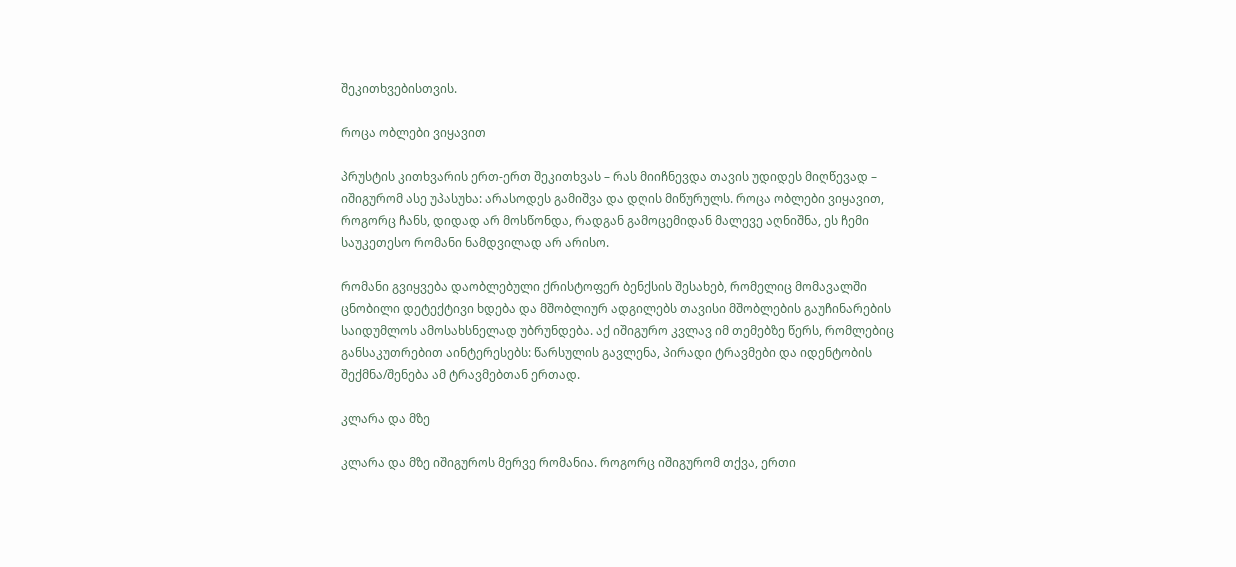შეკითხვებისთვის.

როცა ობლები ვიყავით

პრუსტის კითხვარის ერთ-ერთ შეკითხვას – რას მიიჩნევდა თავის უდიდეს მიღწევად – იშიგურომ ასე უპასუხა: არასოდეს გამიშვა და დღის მიწურულს. როცა ობლები ვიყავით, როგორც ჩანს, დიდად არ მოსწონდა, რადგან გამოცემიდან მალევე აღნიშნა, ეს ჩემი საუკეთესო რომანი ნამდვილად არ არისო.

რომანი გვიყვება დაობლებული ქრისტოფერ ბენქსის შესახებ, რომელიც მომავალში ცნობილი დეტექტივი ხდება და მშობლიურ ადგილებს თავისი მშობლების გაუჩინარების საიდუმლოს ამოსახსნელად უბრუნდება. აქ იშიგურო კვლავ იმ თემებზე წერს, რომლებიც განსაკუთრებით აინტერესებს: წარსულის გავლენა, პირადი ტრავმები და იდენტობის შექმნა/შენება ამ ტრავმებთან ერთად.

კლარა და მზე

კლარა და მზე იშიგუროს მერვე რომანია. როგორც იშიგურომ თქვა, ერთი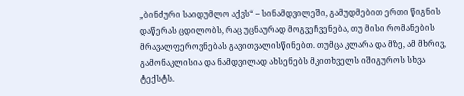„ბინძური საიდუმლო აქვს“ – სინამდვილეში, გამუდმებით ერთი წიგნის დაწერას ცდილობს, რაც უცნაურად მოგვეჩვენება, თუ მისი რომანების მრავალფეროვნებას გავითვალისწინებთ. თუმცა კლარა და მზე, ამ მხრივ, გამონაკლისია და ნამდვილად ახსენებს მკითხველს იშიგუროს სხვა ტექსტს.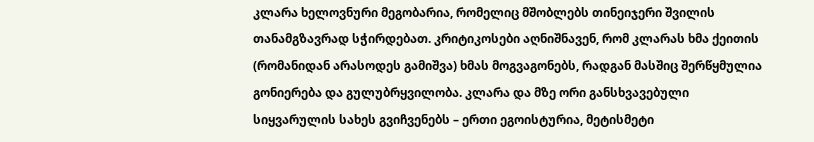კლარა ხელოვნური მეგობარია, რომელიც მშობლებს თინეიჯერი შვილის თანამგზავრად სჭირდებათ. კრიტიკოსები აღნიშნავენ, რომ კლარას ხმა ქეითის (რომანიდან არასოდეს გამიშვა) ხმას მოგვაგონებს, რადგან მასშიც შერწყმულია გონიერება და გულუბრყვილობა. კლარა და მზე ორი განსხვავებული სიყვარულის სახეს გვიჩვენებს – ერთი ეგოისტურია, მეტისმეტი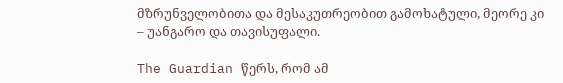მზრუნველობითა და მესაკუთრეობით გამოხატული, მეორე კი – უანგარო და თავისუფალი.

The Guardian წერს, რომ ამ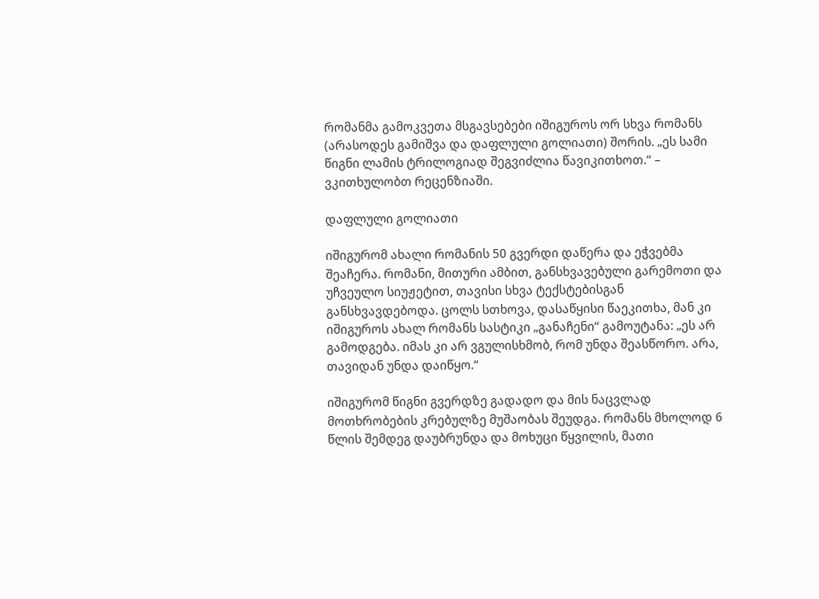რომანმა გამოკვეთა მსგავსებები იშიგუროს ორ სხვა რომანს (არასოდეს გამიშვა და დაფლული გოლიათი) შორის. „ეს სამი წიგნი ლამის ტრილოგიად შეგვიძლია წავიკითხოთ.“ – ვკითხულობთ რეცენზიაში.

დაფლული გოლიათი

იშიგურომ ახალი რომანის 50 გვერდი დაწერა და ეჭვებმა შეაჩერა. რომანი, მითური ამბით, განსხვავებული გარემოთი და უჩვეულო სიუჟეტით, თავისი სხვა ტექსტებისგან განსხვავდებოდა. ცოლს სთხოვა, დასაწყისი წაეკითხა, მან კი იშიგუროს ახალ რომანს სასტიკი „განაჩენი“ გამოუტანა: „ეს არ გამოდგება. იმას კი არ ვგულისხმობ, რომ უნდა შეასწორო. არა, თავიდან უნდა დაიწყო.“

იშიგურომ წიგნი გვერდზე გადადო და მის ნაცვლად მოთხრობების კრებულზე მუშაობას შეუდგა. რომანს მხოლოდ 6 წლის შემდეგ დაუბრუნდა და მოხუცი წყვილის, მათი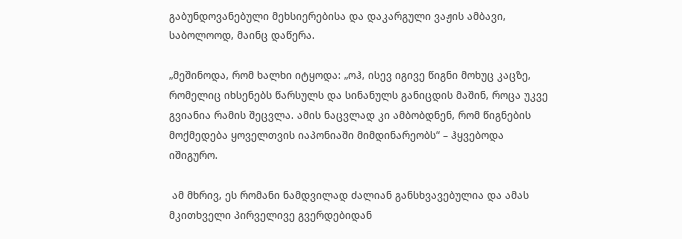გაბუნდოვანებული მეხსიერებისა და დაკარგული ვაჟის ამბავი, საბოლოოდ, მაინც დაწერა.

„მეშინოდა, რომ ხალხი იტყოდა: „ოჰ, ისევ იგივე წიგნი მოხუც კაცზე, რომელიც იხსენებს წარსულს და სინანულს განიცდის მაშინ, როცა უკვე გვიანია რამის შეცვლა. ამის ნაცვლად კი ამბობდნენ, რომ წიგნების მოქმედება ყოველთვის იაპონიაში მიმდინარეობს“ – ჰყვებოდა იშიგურო.

 ამ მხრივ, ეს რომანი ნამდვილად ძალიან განსხვავებულია და ამას მკითხველი პირველივე გვერდებიდან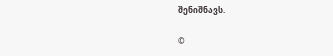შენიშნავს.

©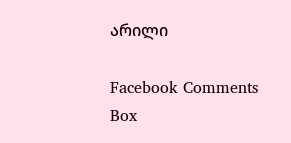არილი

Facebook Comments Box